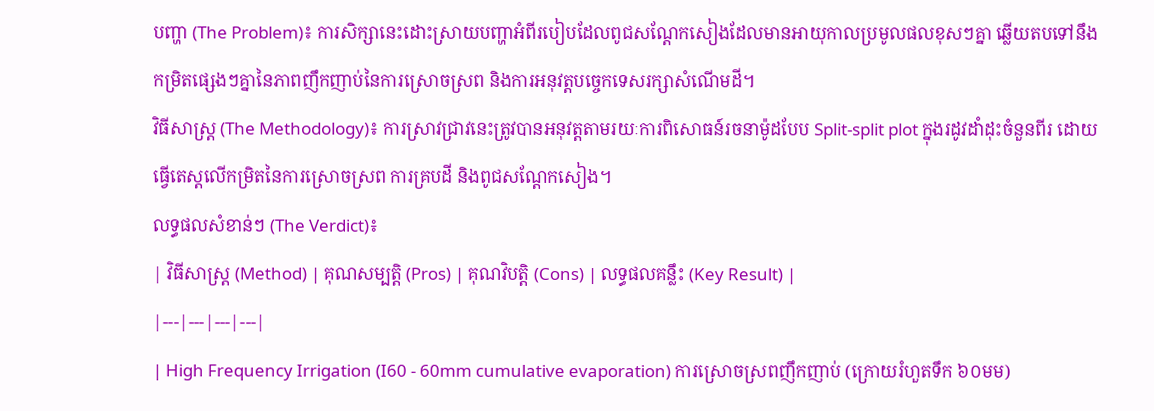បញ្ហា (The Problem)៖ ការសិក្សានេះដោះស្រាយបញ្ហាអំពីរបៀបដែលពូជសណ្តែកសៀងដែលមានអាយុកាលប្រមូលផលខុសៗគ្នា ឆ្លើយតបទៅនឹងកម្រិតផ្សេងៗគ្នានៃភាពញឹកញាប់នៃការស្រោចស្រព និងការអនុវត្តបច្ចេកទេសរក្សាសំណើមដី។
វិធីសាស្ត្រ (The Methodology)៖ ការស្រាវជ្រាវនេះត្រូវបានអនុវត្តតាមរយៈការពិសោធន៍រចនាម៉ូដបែប Split-split plot ក្នុងរដូវដាំដុះចំនួនពីរ ដោយធ្វើតេស្តលើកម្រិតនៃការស្រោចស្រព ការគ្របដី និងពូជសណ្តែកសៀង។
លទ្ធផលសំខាន់ៗ (The Verdict)៖
| វិធីសាស្ត្រ (Method) | គុណសម្បត្តិ (Pros) | គុណវិបត្តិ (Cons) | លទ្ធផលគន្លឹះ (Key Result) |
|---|---|---|---|
| High Frequency Irrigation (I60 - 60mm cumulative evaporation) ការស្រោចស្រពញឹកញាប់ (ក្រោយរំហួតទឹក ៦០មម)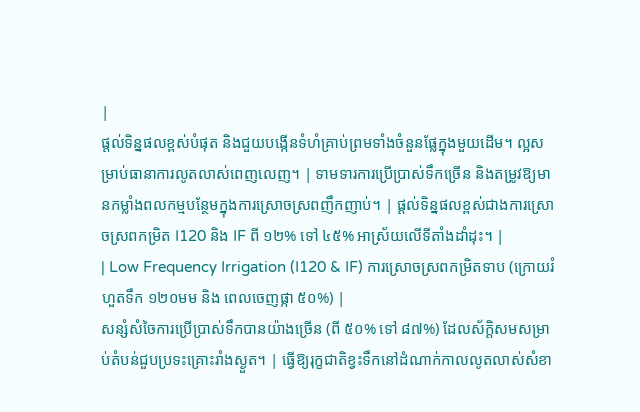|
ផ្តល់ទិន្នផលខ្ពស់បំផុត និងជួយបង្កើនទំហំគ្រាប់ព្រមទាំងចំនួនផ្លែក្នុងមួយដើម។ ល្អសម្រាប់ធានាការលូតលាស់ពេញលេញ។ | ទាមទារការប្រើប្រាស់ទឹកច្រើន និងតម្រូវឱ្យមានកម្លាំងពលកម្មបន្ថែមក្នុងការស្រោចស្រពញឹកញាប់។ | ផ្តល់ទិន្នផលខ្ពស់ជាងការស្រោចស្រពកម្រិត I120 និង IF ពី ១២% ទៅ ៤៥% អាស្រ័យលើទីតាំងដាំដុះ។ |
| Low Frequency Irrigation (I120 & IF) ការស្រោចស្រពកម្រិតទាប (ក្រោយរំហួតទឹក ១២០មម និង ពេលចេញផ្កា ៥០%) |
សន្សំសំចៃការប្រើប្រាស់ទឹកបានយ៉ាងច្រើន (ពី ៥០% ទៅ ៨៧%) ដែលស័ក្តិសមសម្រាប់តំបន់ជួបប្រទះគ្រោះរាំងស្ងួត។ | ធ្វើឱ្យរុក្ខជាតិខ្វះទឹកនៅដំណាក់កាលលូតលាស់សំខា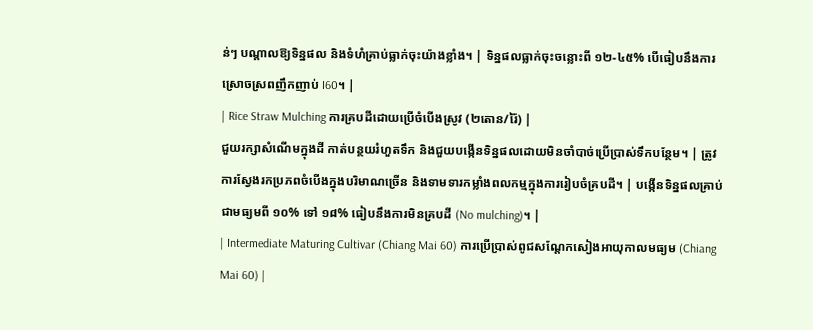ន់ៗ បណ្តាលឱ្យទិន្នផល និងទំហំគ្រាប់ធ្លាក់ចុះយ៉ាងខ្លាំង។ | ទិន្នផលធ្លាក់ចុះចន្លោះពី ១២-៤៥% បើធៀបនឹងការស្រោចស្រពញឹកញាប់ I60។ |
| Rice Straw Mulching ការគ្របដីដោយប្រើចំបើងស្រូវ (២តោន/រ៉ៃ) |
ជួយរក្សាសំណើមក្នុងដី កាត់បន្ថយរំហួតទឹក និងជួយបង្កើនទិន្នផលដោយមិនចាំបាច់ប្រើប្រាស់ទឹកបន្ថែម។ | ត្រូវការស្វែងរកប្រភពចំបើងក្នុងបរិមាណច្រើន និងទាមទារកម្លាំងពលកម្មក្នុងការរៀបចំគ្របដី។ | បង្កើនទិន្នផលគ្រាប់ជាមធ្យមពី ១០% ទៅ ១៨% ធៀបនឹងការមិនគ្របដី (No mulching)។ |
| Intermediate Maturing Cultivar (Chiang Mai 60) ការប្រើប្រាស់ពូជសណ្តែកសៀងអាយុកាលមធ្យម (Chiang Mai 60) |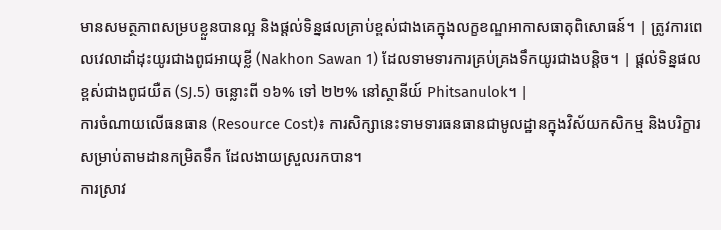មានសមត្ថភាពសម្របខ្លួនបានល្អ និងផ្តល់ទិន្នផលគ្រាប់ខ្ពស់ជាងគេក្នុងលក្ខខណ្ឌអាកាសធាតុពិសោធន៍។ | ត្រូវការពេលវេលាដាំដុះយូរជាងពូជអាយុខ្លី (Nakhon Sawan 1) ដែលទាមទារការគ្រប់គ្រងទឹកយូរជាងបន្តិច។ | ផ្តល់ទិន្នផលខ្ពស់ជាងពូជយឺត (SJ.5) ចន្លោះពី ១៦% ទៅ ២២% នៅស្ថានីយ៍ Phitsanulok។ |
ការចំណាយលើធនធាន (Resource Cost)៖ ការសិក្សានេះទាមទារធនធានជាមូលដ្ឋានក្នុងវិស័យកសិកម្ម និងបរិក្ខារសម្រាប់តាមដានកម្រិតទឹក ដែលងាយស្រួលរកបាន។
ការស្រាវ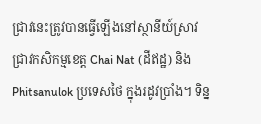ជ្រាវនេះត្រូវបានធ្វើឡើងនៅស្ថានីយ៍ស្រាវជ្រាវកសិកម្មខេត្ត Chai Nat (ដីឥដ្ឋ) និង Phitsanulok ប្រទេសថៃ ក្នុងរដូវប្រាំង។ ទិន្ន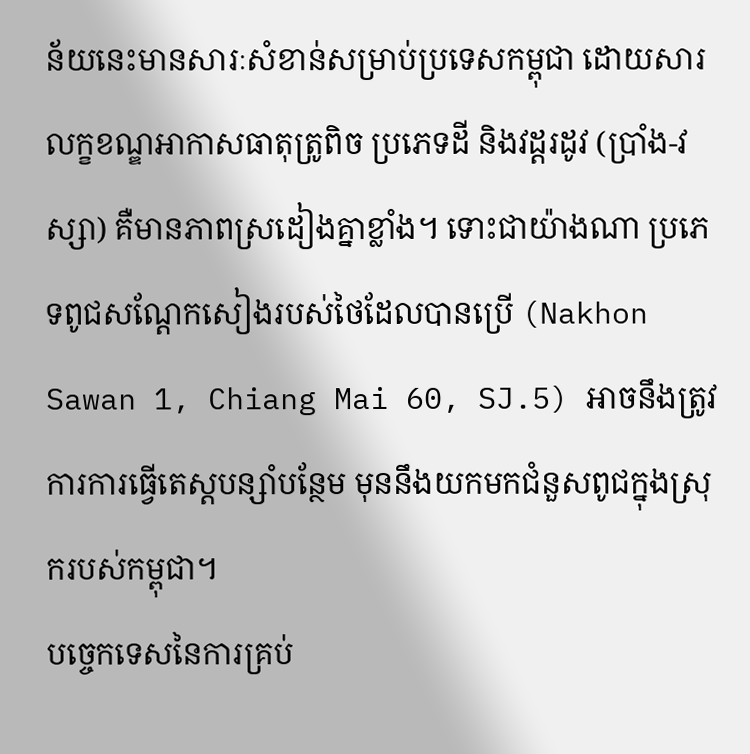ន័យនេះមានសារៈសំខាន់សម្រាប់ប្រទេសកម្ពុជា ដោយសារលក្ខខណ្ឌអាកាសធាតុត្រូពិច ប្រភេទដី និងវដ្តរដូវ (ប្រាំង-វស្សា) គឺមានភាពស្រដៀងគ្នាខ្លាំង។ ទោះជាយ៉ាងណា ប្រភេទពូជសណ្តែកសៀងរបស់ថៃដែលបានប្រើ (Nakhon Sawan 1, Chiang Mai 60, SJ.5) អាចនឹងត្រូវការការធ្វើតេស្តបន្សាំបន្ថែម មុននឹងយកមកជំនួសពូជក្នុងស្រុករបស់កម្ពុជា។
បច្ចេកទេសនៃការគ្រប់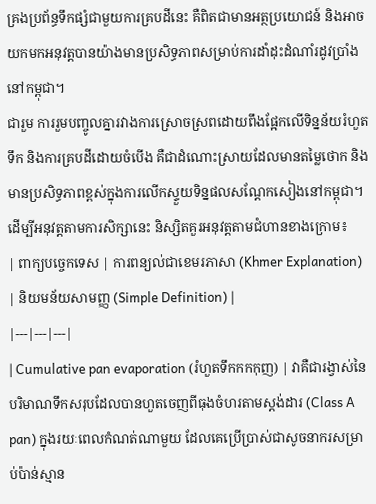គ្រងប្រព័ន្ធទឹកផ្សំជាមួយការគ្របដីនេះ គឺពិតជាមានអត្ថប្រយោជន៍ និងអាចយកមកអនុវត្តបានយ៉ាងមានប្រសិទ្ធភាពសម្រាប់ការដាំដុះដំណាំរដូវប្រាំងនៅកម្ពុជា។
ជារួម ការរួមបញ្ចូលគ្នារវាងការស្រោចស្រពដោយពឹងផ្អែកលើទិន្នន័យរំហួតទឹក និងការគ្របដីដោយចំបើង គឺជាដំណោះស្រាយដែលមានតម្លៃថោក និងមានប្រសិទ្ធភាពខ្ពស់ក្នុងការលើកស្ទួយទិន្នផលសណ្តែកសៀងនៅកម្ពុជា។
ដើម្បីអនុវត្តតាមការសិក្សានេះ និស្សិតគួរអនុវត្តតាមជំហានខាងក្រោម៖
| ពាក្យបច្ចេកទេស | ការពន្យល់ជាខេមរភាសា (Khmer Explanation) | និយមន័យសាមញ្ញ (Simple Definition) |
|---|---|---|
| Cumulative pan evaporation (រំហួតទឹកកកកុញ) | វាគឺជារង្វាស់នៃបរិមាណទឹកសរុបដែលបានហួតចេញពីធុងចំហរតាមស្តង់ដារ (Class A pan) ក្នុងរយៈពេលកំណត់ណាមួយ ដែលគេប្រើប្រាស់ជាសូចនាករសម្រាប់ប៉ាន់ស្មាន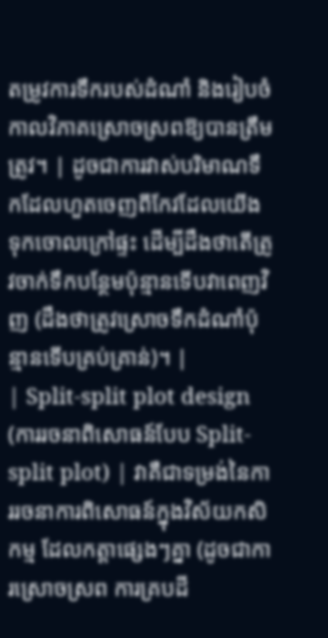តម្រូវការទឹករបស់ដំណាំ និងរៀបចំកាលវិភាគស្រោចស្រពឱ្យបានត្រឹមត្រូវ។ | ដូចជាការវាស់បរិមាណទឹកដែលហួតចេញពីកែវដែលយើងទុកចោលក្រៅផ្ទះ ដើម្បីដឹងថាតើត្រូវចាក់ទឹកបន្ថែមប៉ុន្មានទើបវាពេញវិញ (ដឹងថាត្រូវស្រោចទឹកដំណាំប៉ុន្មានទើបគ្រប់គ្រាន់)។ |
| Split-split plot design (ការរចនាពិសោធន៍បែប Split-split plot) | វាគឺជាទម្រង់នៃការរចនាការពិសោធន៍ក្នុងវិស័យកសិកម្ម ដែលកត្តាផ្សេងៗគ្នា (ដូចជាការស្រោចស្រព ការគ្របដី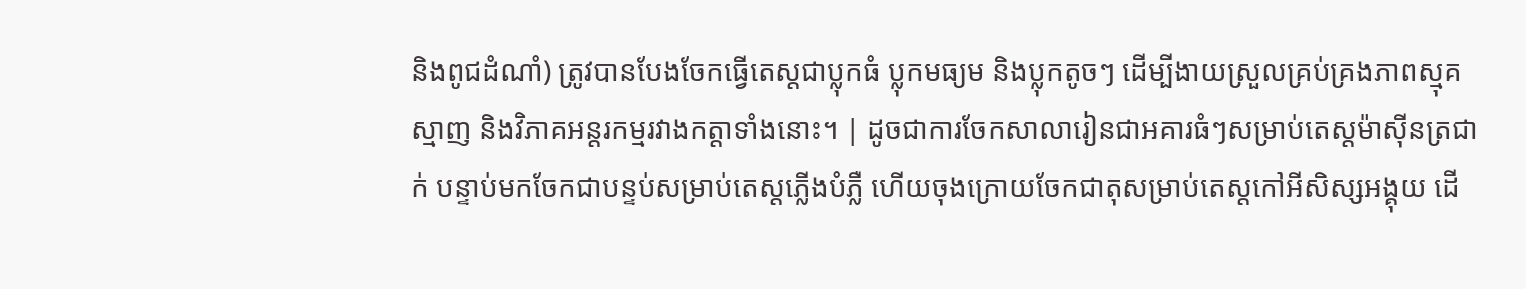និងពូជដំណាំ) ត្រូវបានបែងចែកធ្វើតេស្តជាប្លុកធំ ប្លុកមធ្យម និងប្លុកតូចៗ ដើម្បីងាយស្រួលគ្រប់គ្រងភាពស្មុគស្មាញ និងវិភាគអន្តរកម្មរវាងកត្តាទាំងនោះ។ | ដូចជាការចែកសាលារៀនជាអគារធំៗសម្រាប់តេស្តម៉ាស៊ីនត្រជាក់ បន្ទាប់មកចែកជាបន្ទប់សម្រាប់តេស្តភ្លើងបំភ្លឺ ហើយចុងក្រោយចែកជាតុសម្រាប់តេស្តកៅអីសិស្សអង្គុយ ដើ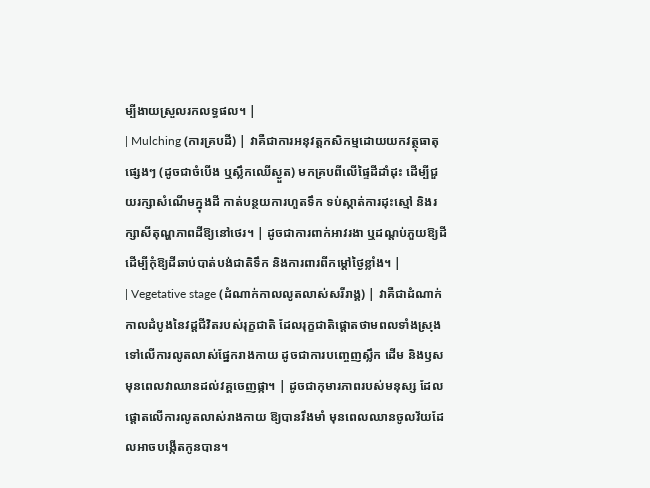ម្បីងាយស្រួលរកលទ្ធផល។ |
| Mulching (ការគ្របដី) | វាគឺជាការអនុវត្តកសិកម្មដោយយកវត្ថុធាតុផ្សេងៗ (ដូចជាចំបើង ឬស្លឹកឈើស្ងួត) មកគ្របពីលើផ្ទៃដីដាំដុះ ដើម្បីជួយរក្សាសំណើមក្នុងដី កាត់បន្ថយការហួតទឹក ទប់ស្កាត់ការដុះស្មៅ និងរក្សាសីតុណ្ហភាពដីឱ្យនៅថេរ។ | ដូចជាការពាក់អាវរងា ឬដណ្ដប់ភួយឱ្យដី ដើម្បីកុំឱ្យដីឆាប់បាត់បង់ជាតិទឹក និងការពារពីកម្តៅថ្ងៃខ្លាំង។ |
| Vegetative stage (ដំណាក់កាលលូតលាស់សរីរាង្គ) | វាគឺជាដំណាក់កាលដំបូងនៃវដ្តជីវិតរបស់រុក្ខជាតិ ដែលរុក្ខជាតិផ្តោតថាមពលទាំងស្រុងទៅលើការលូតលាស់ផ្នែករាងកាយ ដូចជាការបញ្ចេញស្លឹក ដើម និងឫស មុនពេលវាឈានដល់វគ្គចេញផ្កា។ | ដូចជាកុមារភាពរបស់មនុស្ស ដែលផ្តោតលើការលូតលាស់រាងកាយ ឱ្យបានរឹងមាំ មុនពេលឈានចូលវ័យដែលអាចបង្កើតកូនបាន។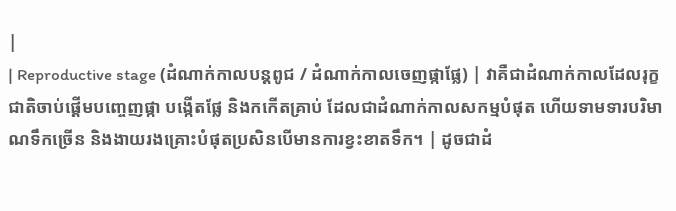|
| Reproductive stage (ដំណាក់កាលបន្តពូជ / ដំណាក់កាលចេញផ្កាផ្លែ) | វាគឺជាដំណាក់កាលដែលរុក្ខជាតិចាប់ផ្តើមបញ្ចេញផ្កា បង្កើតផ្លែ និងកកើតគ្រាប់ ដែលជាដំណាក់កាលសកម្មបំផុត ហើយទាមទារបរិមាណទឹកច្រើន និងងាយរងគ្រោះបំផុតប្រសិនបើមានការខ្វះខាតទឹក។ | ដូចជាដំ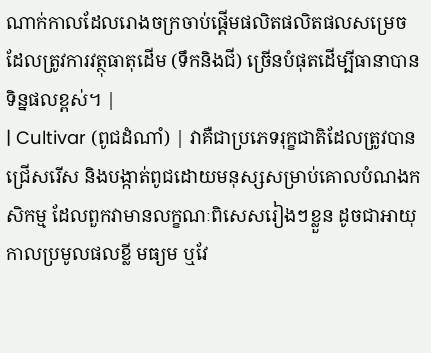ណាក់កាលដែលរោងចក្រចាប់ផ្តើមផលិតផលិតផលសម្រេច ដែលត្រូវការវត្ថុធាតុដើម (ទឹកនិងជី) ច្រើនបំផុតដើម្បីធានាបានទិន្នផលខ្ពស់។ |
| Cultivar (ពូជដំណាំ) | វាគឺជាប្រភេទរុក្ខជាតិដែលត្រូវបានជ្រើសរើស និងបង្កាត់ពូជដោយមនុស្សសម្រាប់គោលបំណងកសិកម្ម ដែលពួកវាមានលក្ខណៈពិសេសរៀងៗខ្លួន ដូចជាអាយុកាលប្រមូលផលខ្លី មធ្យម ឬវែ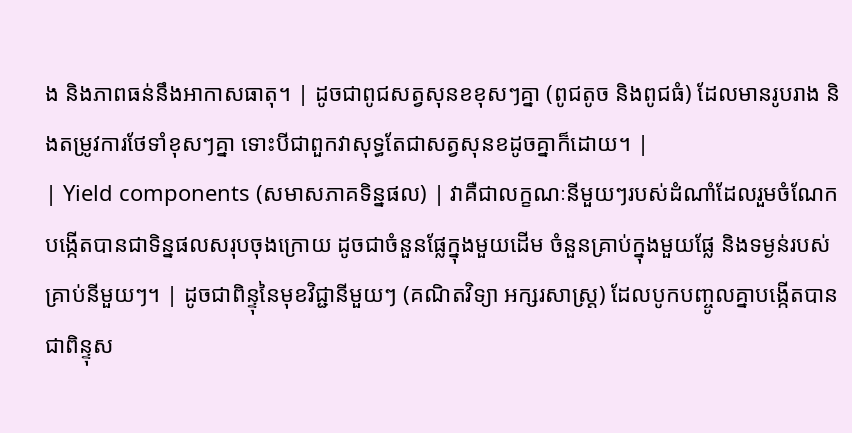ង និងភាពធន់នឹងអាកាសធាតុ។ | ដូចជាពូជសត្វសុនខខុសៗគ្នា (ពូជតូច និងពូជធំ) ដែលមានរូបរាង និងតម្រូវការថែទាំខុសៗគ្នា ទោះបីជាពួកវាសុទ្ធតែជាសត្វសុនខដូចគ្នាក៏ដោយ។ |
| Yield components (សមាសភាគទិន្នផល) | វាគឺជាលក្ខណៈនីមួយៗរបស់ដំណាំដែលរួមចំណែកបង្កើតបានជាទិន្នផលសរុបចុងក្រោយ ដូចជាចំនួនផ្លែក្នុងមួយដើម ចំនួនគ្រាប់ក្នុងមួយផ្លែ និងទម្ងន់របស់គ្រាប់នីមួយៗ។ | ដូចជាពិន្ទុនៃមុខវិជ្ជានីមួយៗ (គណិតវិទ្យា អក្សរសាស្ត្រ) ដែលបូកបញ្ចូលគ្នាបង្កើតបានជាពិន្ទុស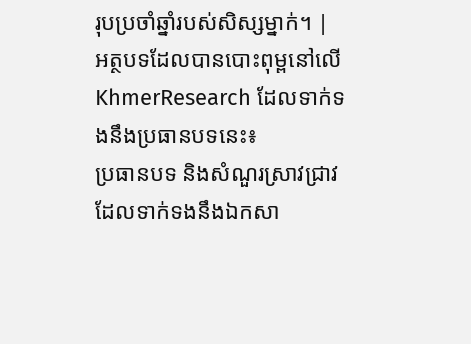រុបប្រចាំឆ្នាំរបស់សិស្សម្នាក់។ |
អត្ថបទដែលបានបោះពុម្ពនៅលើ KhmerResearch ដែលទាក់ទងនឹងប្រធានបទនេះ៖
ប្រធានបទ និងសំណួរស្រាវជ្រាវដែលទាក់ទងនឹងឯកសា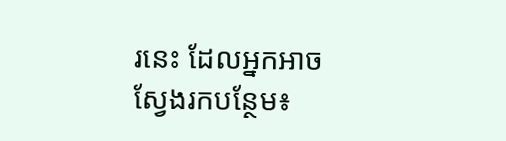រនេះ ដែលអ្នកអាចស្វែងរកបន្ថែម៖